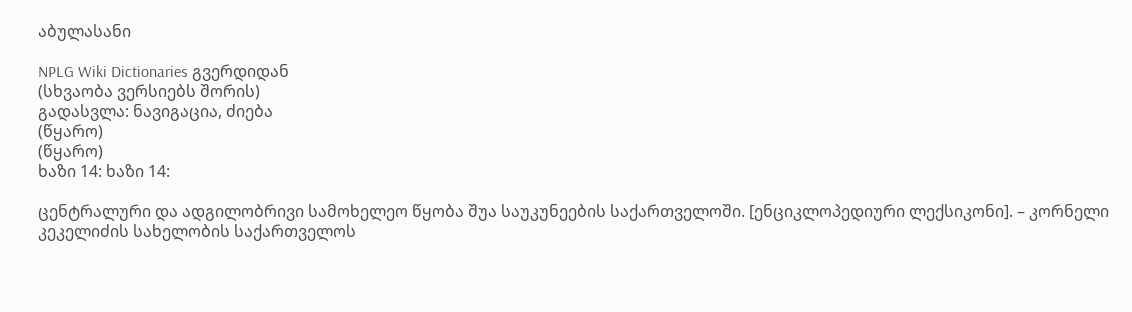აბულასანი

NPLG Wiki Dictionaries გვერდიდან
(სხვაობა ვერსიებს შორის)
გადასვლა: ნავიგაცია, ძიება
(წყარო)
(წყარო)
ხაზი 14: ხაზი 14:

ცენტრალური და ადგილობრივი სამოხელეო წყობა შუა საუკუნეების საქართველოში. [ენციკლოპედიური ლექსიკონი]. – კორნელი კეკელიძის სახელობის საქართველოს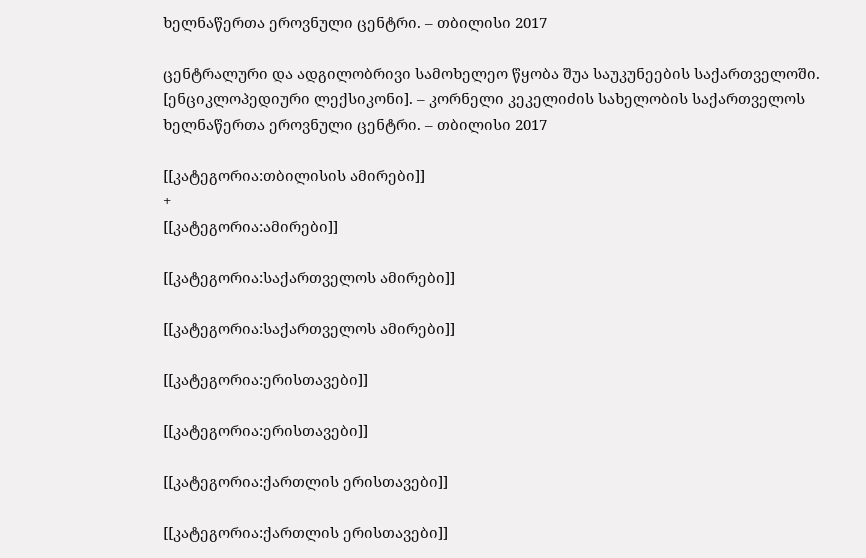ხელნაწერთა ეროვნული ცენტრი. – თბილისი 2017

ცენტრალური და ადგილობრივი სამოხელეო წყობა შუა საუკუნეების საქართველოში. [ენციკლოპედიური ლექსიკონი]. – კორნელი კეკელიძის სახელობის საქართველოს ხელნაწერთა ეროვნული ცენტრი. – თბილისი 2017

[[კატეგორია:თბილისის ამირები]]
+
[[კატეგორია:ამირები]]

[[კატეგორია:საქართველოს ამირები]]

[[კატეგორია:საქართველოს ამირები]]

[[კატეგორია:ერისთავები]]

[[კატეგორია:ერისთავები]]

[[კატეგორია:ქართლის ერისთავები]]

[[კატეგორია:ქართლის ერისთავები]]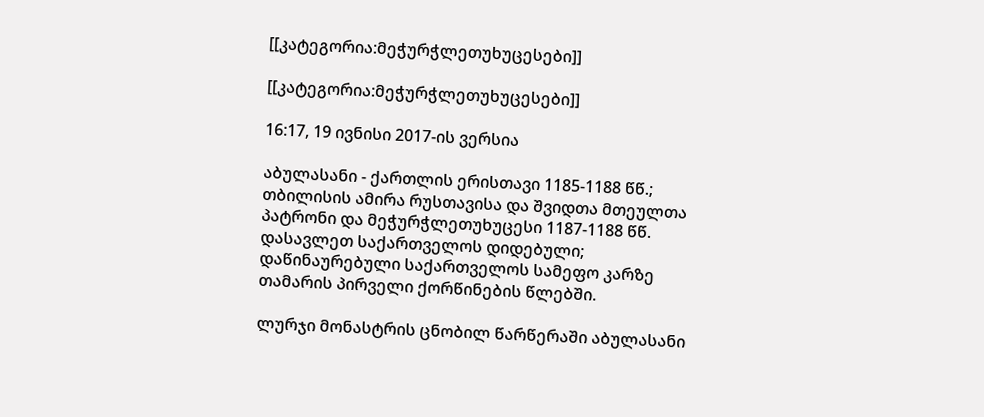[[კატეგორია:მეჭურჭლეთუხუცესები]]

[[კატეგორია:მეჭურჭლეთუხუცესები]]

16:17, 19 ივნისი 2017-ის ვერსია

აბულასანი - ქართლის ერისთავი 1185-1188 წწ.; თბილისის ამირა რუსთავისა და შვიდთა მთეულთა პატრონი და მეჭურჭლეთუხუცესი 1187-1188 წწ. დასავლეთ საქართველოს დიდებული; დაწინაურებული საქართველოს სამეფო კარზე თამარის პირველი ქორწინების წლებში.

ლურჯი მონასტრის ცნობილ წარწერაში აბულასანი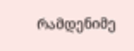რამდენიმე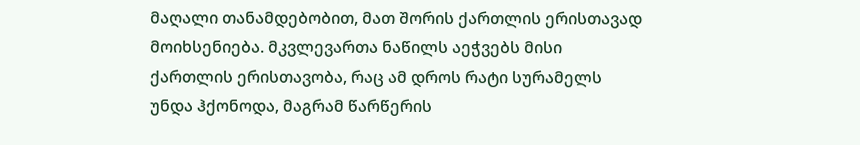მაღალი თანამდებობით, მათ შორის ქართლის ერისთავად მოიხსენიება. მკვლევართა ნაწილს აეჭვებს მისი ქართლის ერისთავობა, რაც ამ დროს რატი სურამელს უნდა ჰქონოდა, მაგრამ წარწერის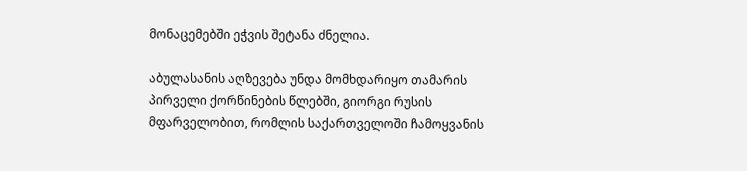მონაცემებში ეჭვის შეტანა ძნელია.

აბულასანის აღზევება უნდა მომხდარიყო თამარის პირველი ქორწინების წლებში, გიორგი რუსის მფარველობით, რომლის საქართველოში ჩამოყვანის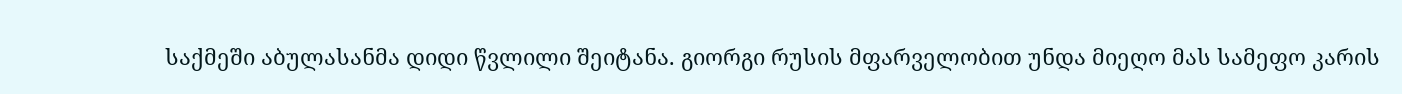საქმეში აბულასანმა დიდი წვლილი შეიტანა. გიორგი რუსის მფარველობით უნდა მიეღო მას სამეფო კარის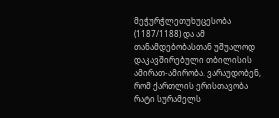მეჭურჭლეთუხუცესობა (1187/1188) და ამ თანამდებობასთან უშუალოდ დაკავშირებული თბილისის ამირათ-ამირობა. ვარაუდობენ, რომ ქართლის ერისთავობა რატი სურამელს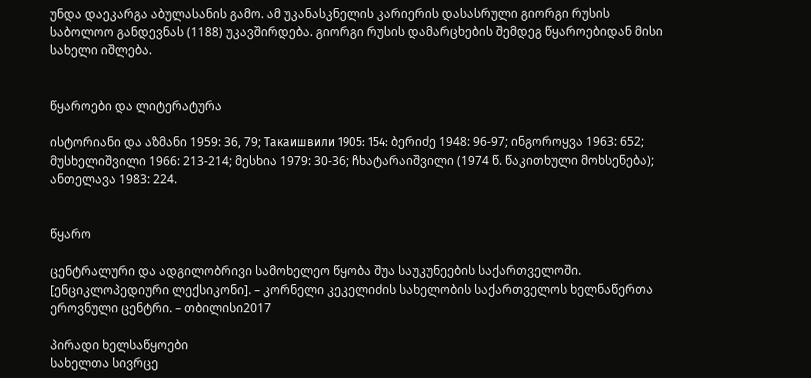უნდა დაეკარგა აბულასანის გამო. ამ უკანასკნელის კარიერის დასასრული გიორგი რუსის საბოლოო განდევნას (1188) უკავშირდება. გიორგი რუსის დამარცხების შემდეგ წყაროებიდან მისი სახელი იშლება.


წყაროები და ლიტერატურა

ისტორიანი და აზმანი 1959: 36, 79; Такаишвили 1905: 154: ბერიძე 1948: 96-97; ინგოროყვა 1963: 652; მუსხელიშვილი 1966: 213-214; მესხია 1979: 30-36; ჩხატარაიშვილი (1974 წ. წაკითხული მოხსენება); ანთელავა 1983: 224.


წყარო

ცენტრალური და ადგილობრივი სამოხელეო წყობა შუა საუკუნეების საქართველოში. [ენციკლოპედიური ლექსიკონი]. – კორნელი კეკელიძის სახელობის საქართველოს ხელნაწერთა ეროვნული ცენტრი. – თბილისი2017

პირადი ხელსაწყოები
სახელთა სივრცე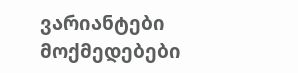ვარიანტები
მოქმედებები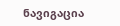ნავიგაცია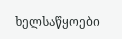ხელსაწყოები